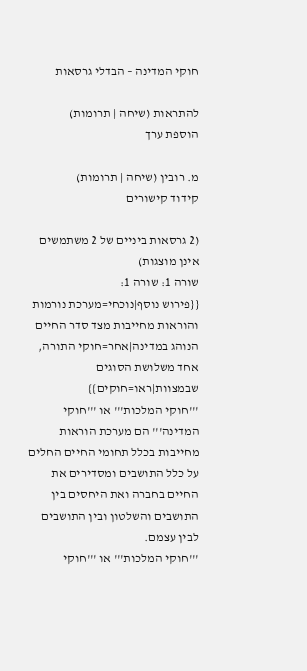חוקי המדינה – הבדלי גרסאות

להתראות (שיחה | תרומות)
הוספת ערך

מ. רובין (שיחה | תרומות)
קידוד קישורים

(2 גרסאות ביניים של 2 משתמשים אינן מוצגות)
שורה 1: שורה 1:
{{פירוש נוסף|נוכחי=מערכת נורמות והוראות מחייבות מצד סדר החיים הנוהג במדינה|אחר=חוקי התורה, אחד משלושת הסוגים שבמצוות|ראו=חוקים}}
'''חוקי המלכות''' או '''חוקי המדינה''' הם מערכת הוראות מחייבות בכלל תחומי החיים החלים על כלל התושבים ומסדירים את החיים בחברה ואת היחסים בין התושבים והשלטון ובין התושבים לבין עצמם.
'''חוקי המלכות''' או '''חוקי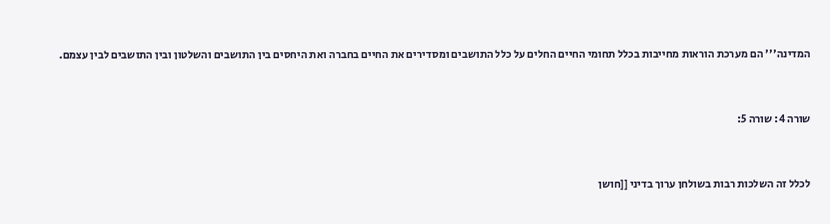המדינה''' הם מערכת הוראות מחייבות בכלל תחומי החיים החלים על כלל התושבים ומסדירים את החיים בחברה ואת היחסים בין התושבים והשלטון ובין התושבים לבין עצמם.


שורה 4: שורה 5:


לכלל זה השלכות רבות בשולחן ערוך בדיני [[חושן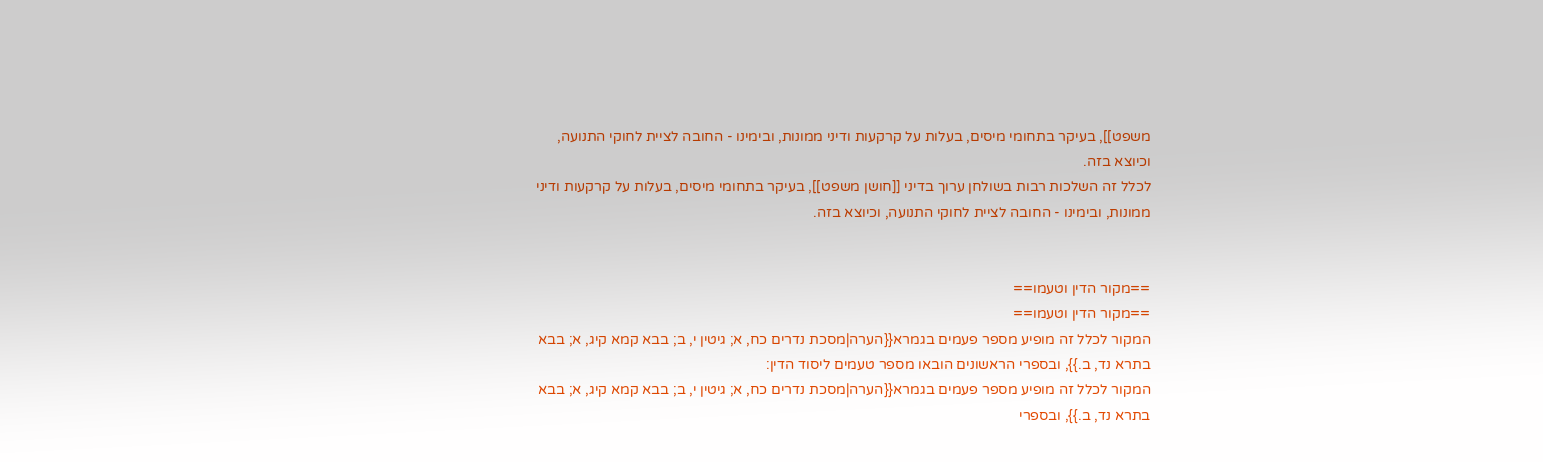משפט]], בעיקר בתחומי מיסים, בעלות על קרקעות ודיני ממונות, ובימינו - החובה לציית לחוקי התנועה, וכיוצא בזה.
לכלל זה השלכות רבות בשולחן ערוך בדיני [[חושן משפט]], בעיקר בתחומי מיסים, בעלות על קרקעות ודיני ממונות, ובימינו - החובה לציית לחוקי התנועה, וכיוצא בזה.


==מקור הדין וטעמו==
==מקור הדין וטעמו==
המקור לכלל זה מופיע מספר פעמים בגמרא{{הערה|מסכת נדרים כח, א; גיטין י, ב; בבא קמא קיג, א; בבא בתרא נד, ב.}}, ובספרי הראשונים הובאו מספר טעמים ליסוד הדין:
המקור לכלל זה מופיע מספר פעמים בגמרא{{הערה|מסכת נדרים כח, א; גיטין י, ב; בבא קמא קיג, א; בבא בתרא נד, ב.}}, ובספרי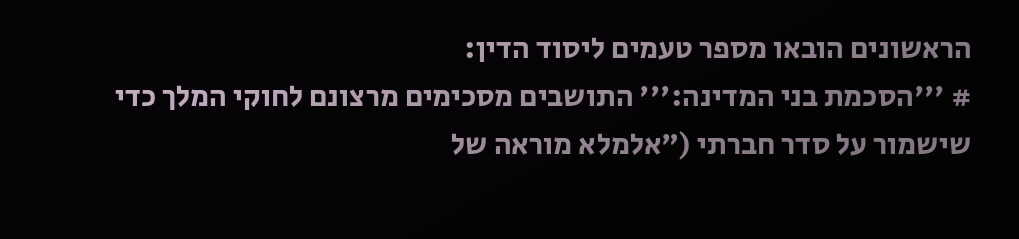הראשונים הובאו מספר טעמים ליסוד הדין:
# '''הסכמת בני המדינה:''' התושבים מסכימים מרצונם לחוקי המלך כדי שישמור על סדר חברתי ("אלמלא מוראה של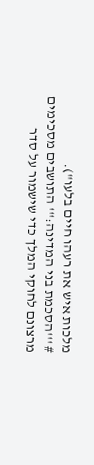מלכות איש את רעהו חיים בלעו").
# '''הסכמת בני המדינה:''' התושבים מסכימים מרצונם לחוקי המלך כדי שישמור על סדר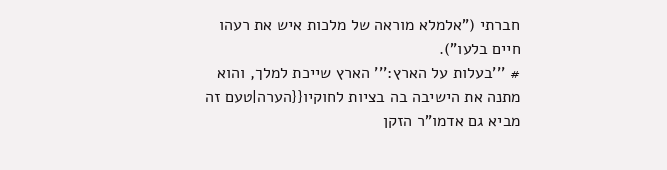חברתי ("אלמלא מוראה של מלכות איש את רעהו חיים בלעו").
# '''בעלות על הארץ:''' הארץ שייכת למלך, והוא מתנה את הישיבה בה בציות לחוקיו{{הערה|טעם זה מביא גם אדמו"ר הזקן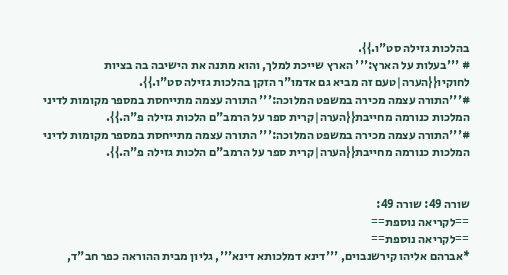בהלכות גזילה סט"ו.}}.
# '''בעלות על הארץ:''' הארץ שייכת למלך, והוא מתנה את הישיבה בה בציות לחוקיו{{הערה|טעם זה מביא גם אדמו"ר הזקן בהלכות גזילה סט"ו.}}.
#'''התורה עצמה מכירה במשפט המלוכה:''' התורה עצמה מתייחסת במספר מקומות לדיני המלכות כנורמה מחייבת{{הערה|קרית ספר על הרמב"ם הלכות גזילה פ"ה.}}.
#'''התורה עצמה מכירה במשפט המלוכה:''' התורה עצמה מתייחסת במספר מקומות לדיני המלכות כנורמה מחייבת{{הערה|קרית ספר על הרמב"ם הלכות גזילה פ"ה.}}.


שורה 49: שורה 49:
==לקריאה נוספת==
==לקריאה נוספת==
*אברהם אליהו קירשנבוים, '''דינא דמלכותא דינא''', גליון מבית ההוראה כפר חב"ד,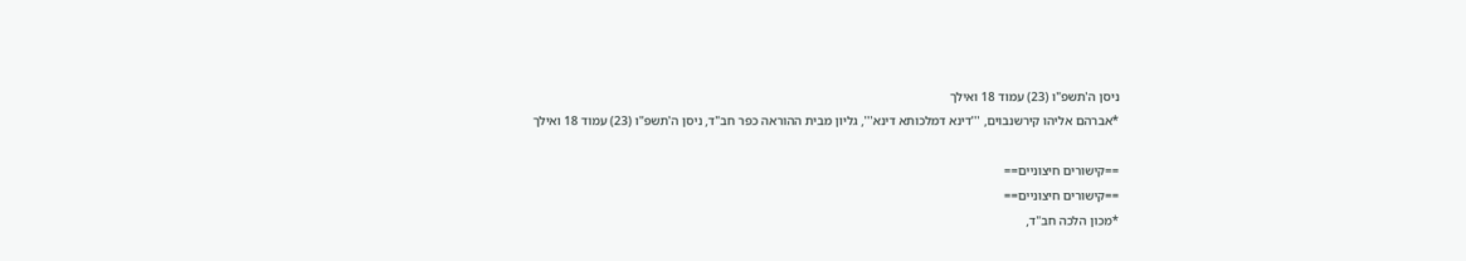ניסן ה'תשפ"ו (23) עמוד 18 ואילך
*אברהם אליהו קירשנבוים, '''דינא דמלכותא דינא''', גליון מבית ההוראה כפר חב"ד, ניסן ה'תשפ"ו (23) עמוד 18 ואילך

==קישורים חיצוניים==
==קישורים חיצוניים==
*מכון הלכה חב"ד,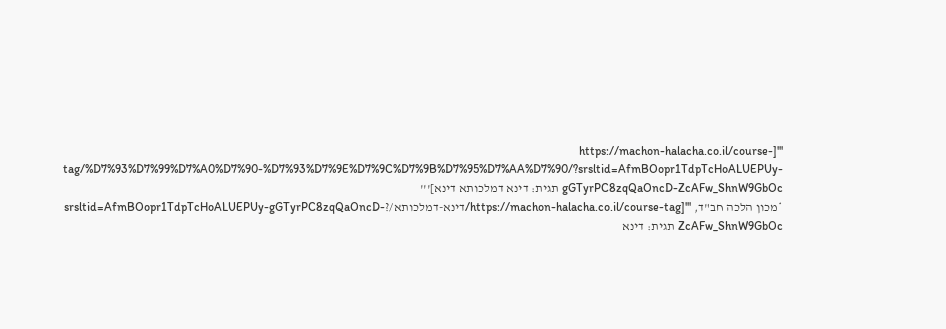'''[https://machon-halacha.co.il/course-tag/%D7%93%D7%99%D7%A0%D7%90-%D7%93%D7%9E%D7%9C%D7%9B%D7%95%D7%AA%D7%90/?srsltid=AfmBOopr1TdpTcHoALUEPUy-gGTyrPC8zqQaOncD-ZcAFw_ShnW9GbOc תגית: דינא דמלכותא דינא]'''
*מכון הלכה חב"ד, '''[https://machon-halacha.co.il/course-tag/דינא-דמלכותא/?srsltid=AfmBOopr1TdpTcHoALUEPUy-gGTyrPC8zqQaOncD-ZcAFw_ShnW9GbOc תגית: דינא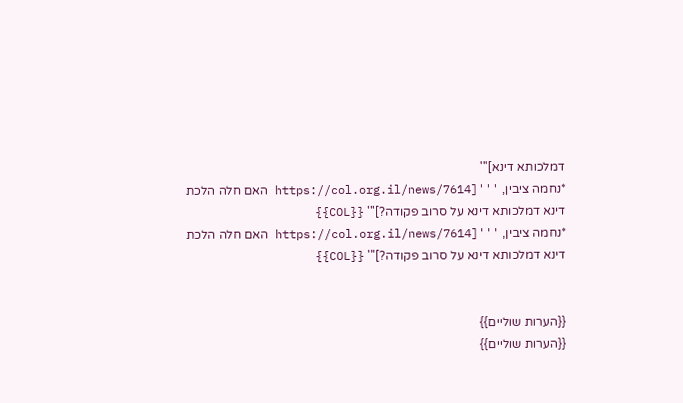דמלכותא דינא]'''
*נחמה ציבין, '''[https://col.org.il/news/7614 האם חלה הלכת דינא דמלכותא דינא על סרוב פקודה?]''' {{COL}}
*נחמה ציבין, '''[https://col.org.il/news/7614 האם חלה הלכת דינא דמלכותא דינא על סרוב פקודה?]''' {{COL}}


{{הערות שוליים}}
{{הערות שוליים}}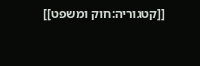[[קטגוריה:חוק ומשפט]]